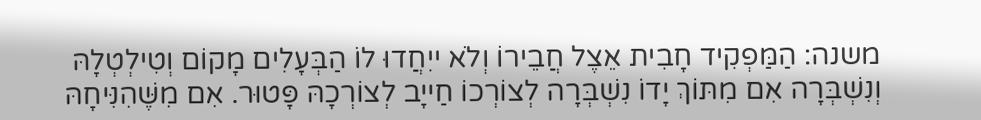משנה: הַמַּפְקִיד חָבִית אֵצֶל חֲבֵירוֹ וְלֹא ייִחֲדוּ לוֹ הַבְּעָלִים מָקוֹם וְטִילְטְלָהּ וְנִשְׁבְּרָה אִם מִתּוֹךְ יָדוֹ נִשְׁבְּרָה לְצוֹרְכוֹ חַייָב לְצוֹרְכָהּ פָּטוּר. אִם מִשֶּׁהִנִּיחָהּ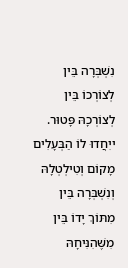נִשְׁבְּרָה בֵּין לְצוֹרְכוֹ בֵּין לְצוֹרְכָהּ פָּטוּר. ייִחֲדוּ לוֹ הַבְּעָלִים מָקוֹם וְטִילְטְלָהּ וְנִשְׁבְּרָה בֵּין מִתּוֹךְ יָדוֹ בֵּין מִשֶּׁהִנִּיחָהּ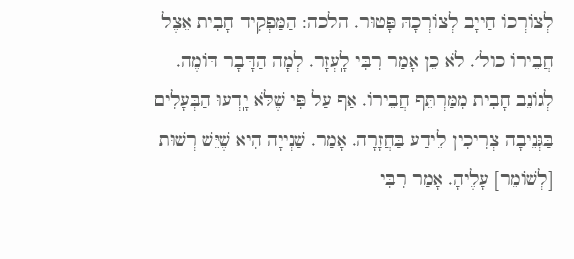לְצוֹרְכוֹ חַייָב לְצוֹרְכָהּ פָּטוּר. הלכה: הַמַּפְקִיד חָבִית אֵצֶל חֲבֵירוֹ כול׳. לֹא כֵן אָמַר רִבִּי לָֽעְזָר. לְמָה הַדָּבָר דּוֹמֶה. לְגוֹנֵב חָבִית מִמַּרְתֵּף חֲבֵירוֹ. אַף עַל פִּי שֶׁלֹּא יָֽדְעוּ הַבְּעָלִים בַּגְּנֵיבָה צְרִיכִין לֵידַע בַּחֲזָרָה. אָמַר. שַׁנְייָה הִיא שֶׁיֵּשׁ רְשׁוּת [לְשׁוֹמֵר] עָלֶיהָ. אָמַר רִבִּי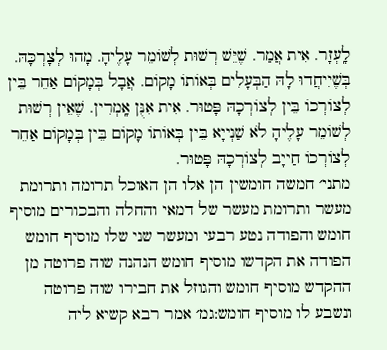לָֽעְזָר. אִית אֲמַר. שֶׁיֵּשׁ רְשׁוּת לְשׁוֹמֵר עָלֶיהָ. מָהוּ לְצָרְכָּהּ. בְּשֶׁיִיחֲדוּ לָהּ הַבְּעָלִים בְּאוֹתוֹ מָקוֹם. אֲבָל בְּמָקוֹם אַחֵר בֵּין לְצוֹרְכוֹ בֵּין לְצוֹרְכָהּ פָּטוּר. אִית אִנֻּן אָֽמְרִין. שֶׁאֵין רְשׁוּת לְשׁוֹמֵר עָלֶיהָ לֹא שַׁנְייָא בֵּין בְּאוֹתוֹ מָקוֹם בֵּין בְּמָקוֹם אַחֵר לְצוֹרְכוֹ חַייָב לְצוֹרְכָהּ פָּטוּר.
מתני׳ חמשה חומשין הן אלו הן האוכל תרומה ותרומת מעשר ותרומת מעשר של דמאי והחלה והבכורים מוסיף חומש והפודה נטע רבעי ומעשר שני שלו מוסיף חומש הפודה את הקדשו מוסיף חומש הנהנה שוה פרוטה מן ההקדש מוסיף חומש והגוזל את חבירו שוה פרוטה ונשבע לו מוסיף חומש:גמ׳ אמר רבא קשיא ליה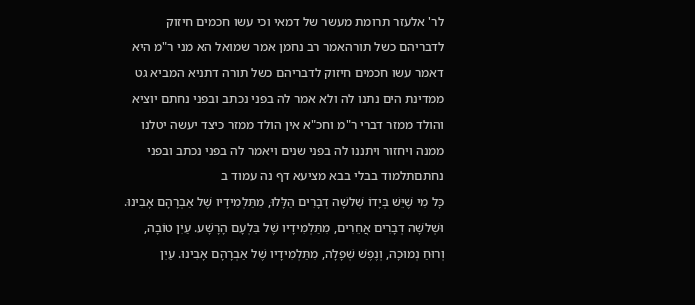לר' אלעזר תרומת מעשר של דמאי וכי עשו חכמים חיזוק לדבריהם כשל תורהאמר רב נחמן אמר שמואל הא מני ר"מ היא דאמר עשו חכמים חיזוק לדבריהם כשל תורה דתניא המביא גט ממדינת הים נתנו לה ולא אמר לה בפני נכתב ובפני נחתם יוציא והולד ממזר דברי ר"מ וחכ"א אין הולד ממזר כיצד יעשה יטלנו ממנה ויחזור ויתננו לה בפני שנים ויאמר לה בפני נכתב ובפני נחתםתלמוד בבלי בבא מציעא דף נה עמוד ב
כָּל מִי שֶׁיֵּשׁ בְּיָדוֹ שְׁלשָׁה דְבָרִים הַלָּלוּ, מִתַּלְמִידָיו שֶׁל אַבְרָהָם אָבִינוּ. וּשְׁלשָׁה דְבָרִים אֲחֵרִים, מִתַּלְמִידָיו שֶׁל בִּלְעָם הָרָשָׁע. עַיִן טוֹבָה, וְרוּחַ נְמוּכָה, וְנֶפֶשׁ שְׁפָלָה, מִתַּלְמִידָיו שֶׁל אַבְרָהָם אָבִינוּ. עַיִן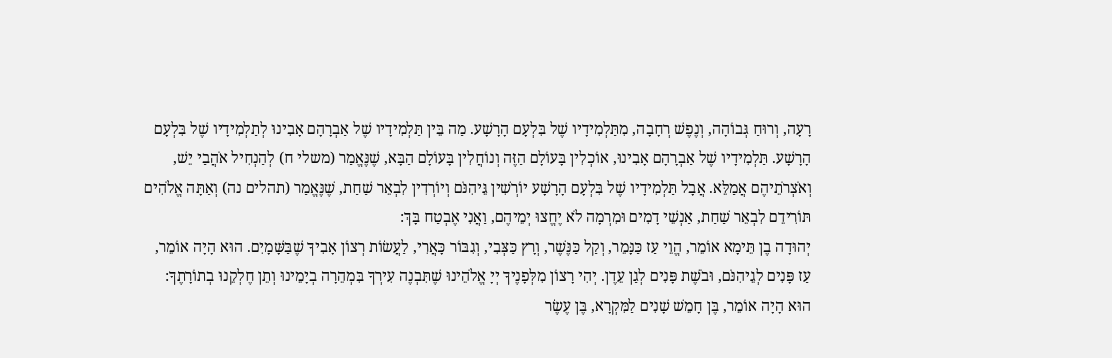רָעָה, וְרוּחַ גְּבוֹהָה, וְנֶפֶשׁ רְחָבָה, מִתַּלְמִידָיו שֶׁל בִּלְעָם הָרָשָׁע. מַה בֵּין תַּלְמִידָיו שֶׁל אַבְרָהָם אָבִינוּ לְתַלְמִידָיו שֶׁל בִּלְעָם הָרָשָׁע. תַּלְמִידָיו שֶׁל אַבְרָהָם אָבִינוּ, אוֹכְלִין בָּעוֹלָם הַזֶּה וְנוֹחֲלִין בָּעוֹלָם הַבָּא, שֶׁנֶּאֱמַר (משלי ח) לְהַנְחִיל אֹהֲבַי יֵשׁ, וְאֹצְרֹתֵיהֶם אֲמַלֵּא. אֲבָל תַּלְמִידָיו שֶׁל בִּלְעָם הָרָשָׁע יוֹרְשִׁין גֵּיהִנֹּם וְיוֹרְדִין לִבְאֵר שַׁחַת, שֶׁנֶּאֱמַר (תהלים נה) וְאַתָּה אֱלֹהִים תּוֹרִידֵם לִבְאֵר שַׁחַת, אַנְשֵׁי דָמִים וּמִרְמָה לֹא יֶחֱצוּ יְמֵיהֶם, וַאֲנִי אֶבְטַח בָּךְ:
יְהוּדָה בֶן תֵּימָא אוֹמֵר, הֱוֵי עַז כַּנָּמֵר, וְקַל כַּנֶּשֶׁר, וְרָץ כַּצְּבִי, וְגִבּוֹר כָּאֲרִי, לַעֲשׂוֹת רְצוֹן אָבִיךָ שֶׁבַּשָּׁמָיִם. הוּא הָיָה אוֹמֵר, עַז פָּנִים לְגֵיהִנֹּם, וּבֹשֶׁת פָּנִים לְגַן עֵדֶן. יְהִי רָצוֹן מִלְּפָנֶיךָ יְיָ אֱלֹהֵינוּ שֶׁתִּבְנֶה עִירְךָ בִּמְהֵרָה בְיָמֵינוּ וְתֵן חֶלְקֵנוּ בְתוֹרָתֶךָ:
הוּא הָיָה אוֹמֵר, בֶּן חָמֵשׁ שָׁנִים לַמִּקְרָא, בֶּן עֶשֶׂר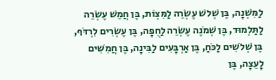לַמִּשְׁנָה, בֶּן שְׁלשׁ עֶשְׂרֵה לַמִּצְוֹת, בֶּן חֲמֵשׁ עֶשְׂרֵה לַתַּלְמוּד, בֶּן שְׁמֹנֶה עֶשְׂרֵה לַחֻפָּה, בֶּן עֶשְׂרִים לִרְדֹּף, בֶּן שְׁלשִׁים לַכֹּחַ, בֶּן אַרְבָּעִים לַבִּינָה, בֶּן חֲמִשִּׁים לָעֵצָה, בֶּן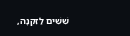שִׁשִּׁים לַזִּקְנָה,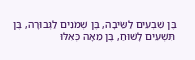בֶּן שִׁבְעִים לַשֵּׂיבָה, בֶּן שְׁמֹנִים לַגְּבוּרָה, בֶּן תִּשְׁעִים לָשׁוּחַ, בֶּן מֵאָה כְּאִלּוּ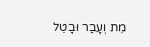מֵת וְעָבַר וּבָטֵל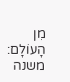מִן הָעוֹלָם:
משנה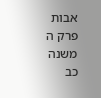אבות פרק ה משנה כב